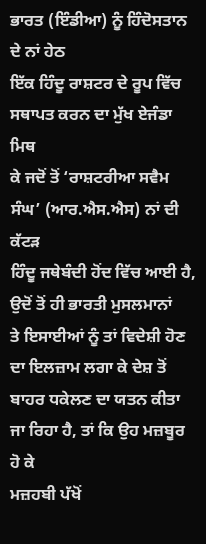ਭਾਰਤ (ਇੰਡੀਆ) ਨੂੰ ਹਿੰਦੋਸਤਾਨ ਦੇ ਨਾਂ ਹੇਠ
ਇੱਕ ਹਿੰਦੂ ਰਾਸ਼ਟਰ ਦੇ ਰੂਪ ਵਿੱਚ ਸਥਾਪਤ ਕਰਨ ਦਾ ਮੁੱਖ ਏਜੰਡਾ ਮਿਥ
ਕੇ ਜਦੋਂ ਤੋਂ ‘ਰਾਸ਼ਟਰੀਆ ਸਵੈਮ ਸੰਘ’ (ਆਰ.ਐਸ.ਐਸ) ਨਾਂ ਦੀ ਕੱਟੜ
ਹਿੰਦੂ ਜਥੇਬੰਦੀ ਹੋਂਦ ਵਿੱਚ ਆਈ ਹੈ, ਉਦੋਂ ਤੋਂ ਹੀ ਭਾਰਤੀ ਮੁਸਲਮਾਨਾਂ
ਤੇ ਇਸਾਈਆਂ ਨੂੰ ਤਾਂ ਵਿਦੇਸ਼ੀ ਹੋਣ ਦਾ ਇਲਜ਼ਾਮ ਲਗਾ ਕੇ ਦੇਸ਼ ਤੋਂ
ਬਾਹਰ ਧਕੇਲਣ ਦਾ ਯਤਨ ਕੀਤਾ ਜਾ ਰਿਹਾ ਹੈ, ਤਾਂ ਕਿ ਉਹ ਮਜ਼ਬੂਰ ਹੋ ਕੇ
ਮਜ਼ਹਬੀ ਪੱਖੋਂ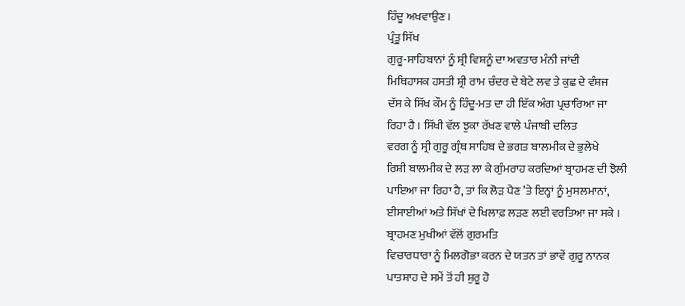ਹਿੰਦੂ ਅਖਵਾਉਣ ।
ਪ੍ਰੰਤੂ ਸਿੱਖ
ਗੁਰੂ-ਸਾਹਿਬਾਨਾਂ ਨੂੰ ਸ਼੍ਰੀ ਵਿਸ਼ਨੂੰ ਦਾ ਅਵਤਾਰ ਮੰਨੀ ਜਾਂਦੀ
ਮਿਥਿਹਾਸਕ ਹਸਤੀ ਸ਼੍ਰੀ ਰਾਮ ਚੰਦਰ ਦੇ ਬੇਟੇ ਲਵ ਤੇ ਕੁਛ ਦੇ ਵੰਸ਼ਜ
ਦੱਸ ਕੇ ਸਿੱਖ ਕੌਮ ਨੂੰ ਹਿੰਦੂ-ਮਤ ਦਾ ਹੀ ਇੱਕ ਅੰਗ ਪ੍ਰਚਾਰਿਆ ਜਾ
ਰਿਹਾ ਹੈ । ਸਿੱਖੀ ਵੱਲ ਝੁਕਾ ਰੱਖਣ ਵਾਲੇ ਪੰਜਾਬੀ ਦਲਿਤ
ਵਰਗ ਨੂੰ ਸ੍ਰੀ ਗੁਰੂ ਗ੍ਰੰਥ ਸਾਹਿਬ ਦੇ ਭਗਤ ਬਾਲਮੀਕ ਦੇ ਭੁਲੇਖੇ
ਰਿਸ਼ੀ ਬਾਲਮੀਕ ਦੇ ਲੜ ਲਾ ਕੇ ਗੁੰਮਰਾਹ ਕਰਦਿਆਂ ਬ੍ਰਾਹਮਣ ਦੀ ਝੋਲੀ
ਪਾਇਆ ਜਾ ਰਿਹਾ ਹੈ, ਤਾਂ ਕਿ ਲੋੜ ਪੈਣ ’ਤੇ ਇਨ੍ਹਾਂ ਨੂੰ ਮੁਸਲਮਾਨਾਂ,
ਈਸਾਈਆਂ ਅਤੇ ਸਿੱਖਾਂ ਦੇ ਖਿਲਾਫ਼ ਲੜਣ ਲਈ ਵਰਤਿਆ ਜਾ ਸਕੇ ।
ਬ੍ਰਾਹਮਣ ਮੁਖੀਆਂ ਵੱਲੋਂ ਗੁਰਮਤਿ
ਵਿਚਾਰਧਾਰਾ ਨੂੰ ਮਿਲਗੋਭਾ ਕਰਨ ਦੇ ਯਤਨ ਤਾਂ ਭਾਵੇਂ ਗੁਰੂ ਨਾਨਕ
ਪਾਤਸ਼ਾਹ ਦੇ ਸਮੇਂ ਤੋਂ ਹੀ ਸ਼ੁਰੂ ਹੋ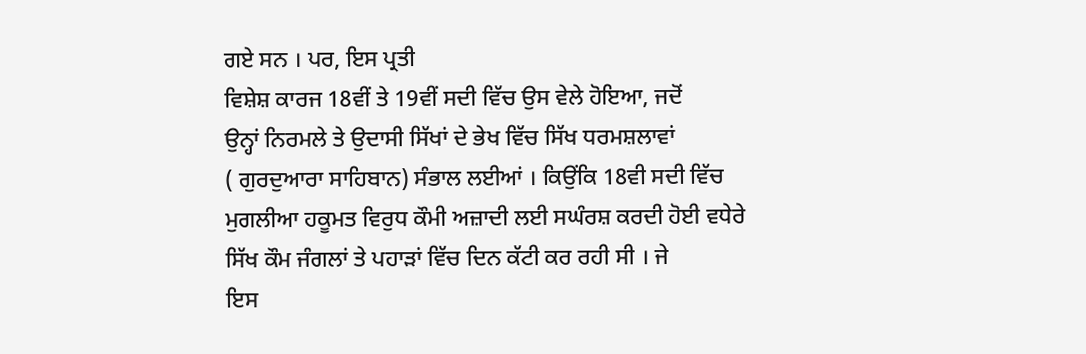ਗਏ ਸਨ । ਪਰ, ਇਸ ਪ੍ਰਤੀ
ਵਿਸ਼ੇਸ਼ ਕਾਰਜ 18ਵੀਂ ਤੇ 19ਵੀਂ ਸਦੀ ਵਿੱਚ ਉਸ ਵੇਲੇ ਹੋਇਆ, ਜਦੋਂ
ਉਨ੍ਹਾਂ ਨਿਰਮਲੇ ਤੇ ਉਦਾਸੀ ਸਿੱਖਾਂ ਦੇ ਭੇਖ ਵਿੱਚ ਸਿੱਖ ਧਰਮਸ਼ਲਾਵਾਂ
( ਗੁਰਦੁਆਰਾ ਸਾਹਿਬਾਨ) ਸੰਭਾਲ ਲਈਆਂ । ਕਿਉਂਕਿ 18ਵੀ ਸਦੀ ਵਿੱਚ
ਮੁਗਲੀਆ ਹਕੂਮਤ ਵਿਰੁਧ ਕੌਮੀ ਅਜ਼ਾਦੀ ਲਈ ਸਘੰਰਸ਼ ਕਰਦੀ ਹੋਈ ਵਧੇਰੇ
ਸਿੱਖ ਕੌਮ ਜੰਗਲਾਂ ਤੇ ਪਹਾੜਾਂ ਵਿੱਚ ਦਿਨ ਕੱਟੀ ਕਰ ਰਹੀ ਸੀ । ਜੇ
ਇਸ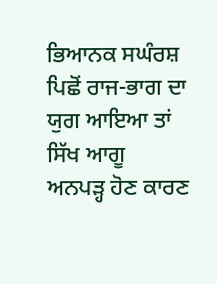ਭਿਆਨਕ ਸਘੰਰਸ਼ ਪਿਛੋਂ ਰਾਜ-ਭਾਗ ਦਾ ਯੁਗ ਆਇਆ ਤਾਂ ਸਿੱਖ ਆਗੂ
ਅਨਪੜ੍ਹ ਹੋਣ ਕਾਰਣ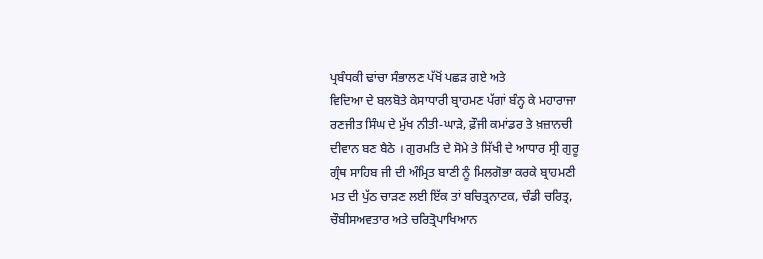ਪ੍ਰਬੰਧਕੀ ਢਾਂਚਾ ਸੰਭਾਲਣ ਪੱਖੋਂ ਪਛੜ ਗਏ ਅਤੇ
ਵਿਦਿਆ ਦੇ ਬਲਬੋਤੇ ਕੇਸਾਧਾਰੀ ਬ੍ਰਾਹਮਣ ਪੱਗਾਂ ਬੰਨ੍ਹ ਕੇ ਮਹਾਰਾਜਾ
ਰਣਜੀਤ ਸਿੰਘ ਦੇ ਮੁੱਖ ਨੀਤੀ-ਘਾੜੇ, ਫ਼ੌਜੀ ਕਮਾਂਡਰ ਤੇ ਖ਼ਜ਼ਾਨਚੀ
ਦੀਵਾਨ ਬਣ ਬੈਠੇ । ਗੁਰਮਤਿ ਦੇ ਸੋਮੇ ਤੇ ਸਿੱਖੀ ਦੇ ਆਧਾਰ ਸ੍ਰੀ ਗੁਰੂ
ਗ੍ਰੰਥ ਸਾਹਿਬ ਜੀ ਦੀ ਅੰਮ੍ਰਿਤ ਬਾਣੀ ਨੂੰ ਮਿਲਗੋਭਾ ਕਰਕੇ ਬ੍ਰਾਹਮਣੀ
ਮਤ ਦੀ ਪੁੱਠ ਚਾੜਣ ਲਈ ਇੱਕ ਤਾਂ ਬਚਿਤ੍ਰਨਾਟਕ, ਚੰਡੀ ਚਰਿਤ੍ਰ,
ਚੌਬੀਸਅਵਤਾਰ ਅਤੇ ਚਰਿਤ੍ਰੋਪਾਖਿਆਨ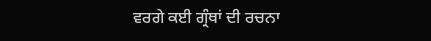ਵਰਗੇ ਕਈ ਗ੍ਰੰਥਾਂ ਦੀ ਰਚਨਾ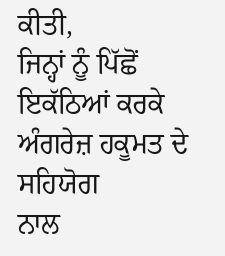ਕੀਤੀ,
ਜਿਨ੍ਹਾਂ ਨੂੰ ਪਿੱਛੋਂ ਇਕੱਠਿਆਂ ਕਰਕੇ ਅੰਗਰੇਜ਼ ਹਕੂਮਤ ਦੇ ਸਹਿਯੋਗ
ਨਾਲ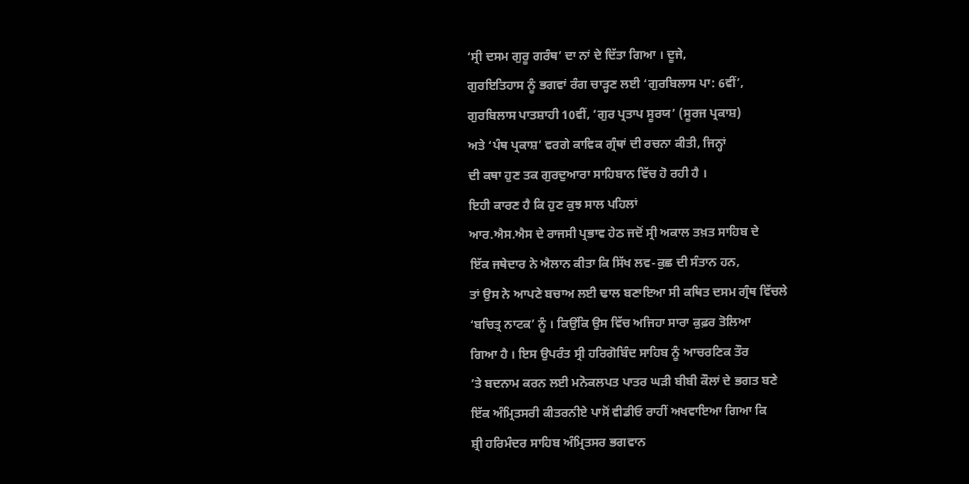‘ਸ੍ਰੀ ਦਸਮ ਗੁਰੂ ਗਰੰਥ’ ਦਾ ਨਾਂ ਦੇ ਦਿੱਤਾ ਗਿਆ । ਦੂਜੇ,
ਗੁਰਇਤਿਹਾਸ ਨੂੰ ਭਗਵਾਂ ਰੰਗ ਚਾੜ੍ਹਣ ਲਈ ‘ਗੁਰਬਿਲਾਸ ਪਾ: 6ਵੀਂ’,
ਗੁਰਬਿਲਾਸ ਪਾਤਸ਼ਾਹੀ 10ਵੀਂ, ‘ਗੁਰ ਪ੍ਰਤਾਪ ਸੂਰਯ’ (ਸੂਰਜ ਪ੍ਰਕਾਸ਼)
ਅਤੇ ‘ਪੰਥ ਪ੍ਰਕਾਸ਼’ ਵਰਗੇ ਕਾਵਿਕ ਗ੍ਰੰਥਾਂ ਦੀ ਰਚਨਾ ਕੀਤੀ, ਜਿਨ੍ਹਾਂ
ਦੀ ਕਥਾ ਹੁਣ ਤਕ ਗੁਰਦੁਆਰਾ ਸਾਹਿਬਾਨ ਵਿੱਚ ਹੋ ਰਹੀ ਹੈ ।
ਇਹੀ ਕਾਰਣ ਹੈ ਕਿ ਹੁਣ ਕੁਝ ਸਾਲ ਪਹਿਲਾਂ
ਆਰ.ਐਸ.ਐਸ ਦੇ ਰਾਜਸੀ ਪ੍ਰਭਾਵ ਹੇਠ ਜਦੋਂ ਸ੍ਰੀ ਅਕਾਲ ਤਖ਼ਤ ਸਾਹਿਬ ਦੇ
ਇੱਕ ਜਥੇਦਾਰ ਨੇ ਐਲਾਨ ਕੀਤਾ ਕਿ ਸਿੱਖ ਲਵ-ਕੁਛ ਦੀ ਸੰਤਾਨ ਹਨ,
ਤਾਂ ਉਸ ਨੇ ਆਪਣੇ ਬਚਾਅ ਲਈ ਢਾਲ ਬਣਾਇਆ ਸੀ ਕਥਿਤ ਦਸਮ ਗ੍ਰੰਥ ਵਿੱਚਲੇ
‘ਬਚਿਤ੍ਰ ਨਾਟਕ’ ਨੂੰ । ਕਿਉਂਕਿ ਉਸ ਵਿੱਚ ਅਜਿਹਾ ਸਾਰਾ ਕੁਫ਼ਰ ਤੋਲਿਆ
ਗਿਆ ਹੈ । ਇਸ ਉਪਰੰਤ ਸ੍ਰੀ ਹਰਿਗੋਬਿੰਦ ਸਾਹਿਬ ਨੂੰ ਆਚਰਣਿਕ ਤੌਰ
’ਤੇ ਬਦਨਾਮ ਕਰਨ ਲਈ ਮਨੋਕਲਪਤ ਪਾਤਰ ਘੜੀ ਬੀਬੀ ਕੌਲਾਂ ਦੇ ਭਗਤ ਬਣੇ
ਇੱਕ ਅੰਮ੍ਰਿਤਸਰੀ ਕੀਤਰਨੀਏ ਪਾਸੋਂ ਵੀਡੀਓ ਰਾਹੀਂ ਅਖਵਾਇਆ ਗਿਆ ਕਿ
ਸ਼੍ਰੀ ਹਰਿਮੰਦਰ ਸਾਹਿਬ ਅੰਮ੍ਰਿਤਸਰ ਭਗਵਾਨ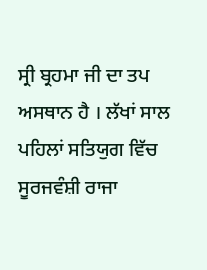ਸ੍ਰੀ ਬ੍ਰਹਮਾ ਜੀ ਦਾ ਤਪ
ਅਸਥਾਨ ਹੈ । ਲੱਖਾਂ ਸਾਲ ਪਹਿਲਾਂ ਸਤਿਯੁਗ ਵਿੱਚ ਸੂਰਜਵੰਸ਼ੀ ਰਾਜਾ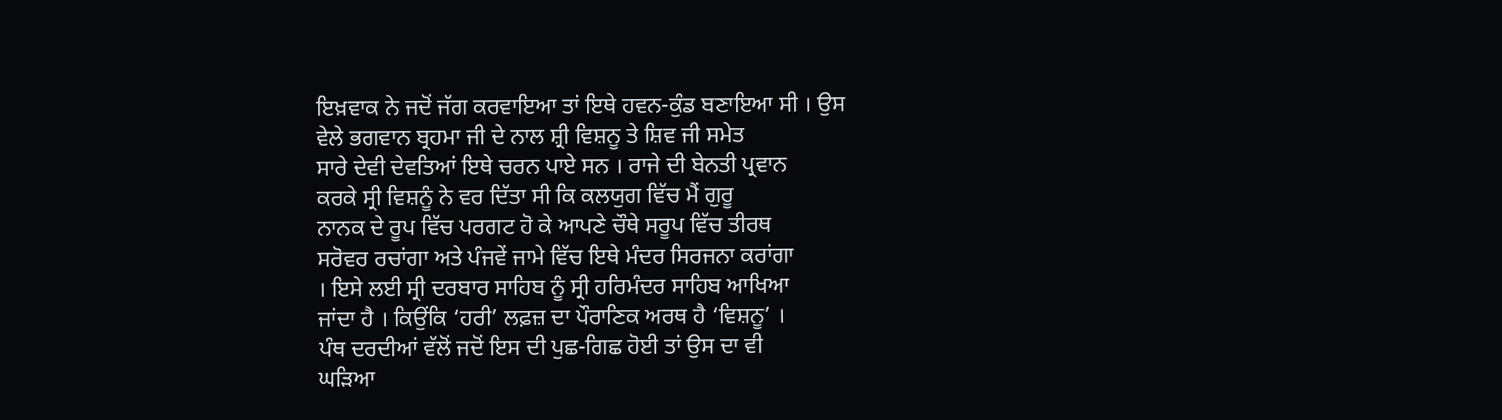ਇਖ਼ਵਾਕ ਨੇ ਜਦੋਂ ਜੱਗ ਕਰਵਾਇਆ ਤਾਂ ਇਥੇ ਹਵਨ-ਕੁੰਡ ਬਣਾਇਆ ਸੀ । ਉਸ
ਵੇਲੇ ਭਗਵਾਨ ਬ੍ਰਹਮਾ ਜੀ ਦੇ ਨਾਲ ਸ਼੍ਰੀ ਵਿਸ਼ਨੂ ਤੇ ਸ਼ਿਵ ਜੀ ਸਮੇਤ
ਸਾਰੇ ਦੇਵੀ ਦੇਵਤਿਆਂ ਇਥੇ ਚਰਨ ਪਾਏ ਸਨ । ਰਾਜੇ ਦੀ ਬੇਨਤੀ ਪ੍ਰਵਾਨ
ਕਰਕੇ ਸ੍ਰੀ ਵਿਸ਼ਨੂੰ ਨੇ ਵਰ ਦਿੱਤਾ ਸੀ ਕਿ ਕਲਯੁਗ ਵਿੱਚ ਮੈਂ ਗੁਰੂ
ਨਾਨਕ ਦੇ ਰੂਪ ਵਿੱਚ ਪਰਗਟ ਹੋ ਕੇ ਆਪਣੇ ਚੌਥੇ ਸਰੂਪ ਵਿੱਚ ਤੀਰਥ
ਸਰੋਵਰ ਰਚਾਂਗਾ ਅਤੇ ਪੰਜਵੇਂ ਜਾਮੇ ਵਿੱਚ ਇਥੇ ਮੰਦਰ ਸਿਰਜਨਾ ਕਰਾਂਗਾ
। ਇਸੇ ਲਈ ਸ੍ਰੀ ਦਰਬਾਰ ਸਾਹਿਬ ਨੂੰ ਸ੍ਰੀ ਹਰਿਮੰਦਰ ਸਾਹਿਬ ਆਖਿਆ
ਜਾਂਦਾ ਹੈ । ਕਿਉਂਕਿ ‘ਹਰੀ’ ਲਫ਼ਜ਼ ਦਾ ਪੌਰਾਣਿਕ ਅਰਥ ਹੈ ‘ਵਿਸ਼ਨੂ’ ।
ਪੰਥ ਦਰਦੀਆਂ ਵੱਲੋਂ ਜਦੋਂ ਇਸ ਦੀ ਪੁਛ-ਗਿਛ ਹੋਈ ਤਾਂ ਉਸ ਦਾ ਵੀ
ਘੜਿਆ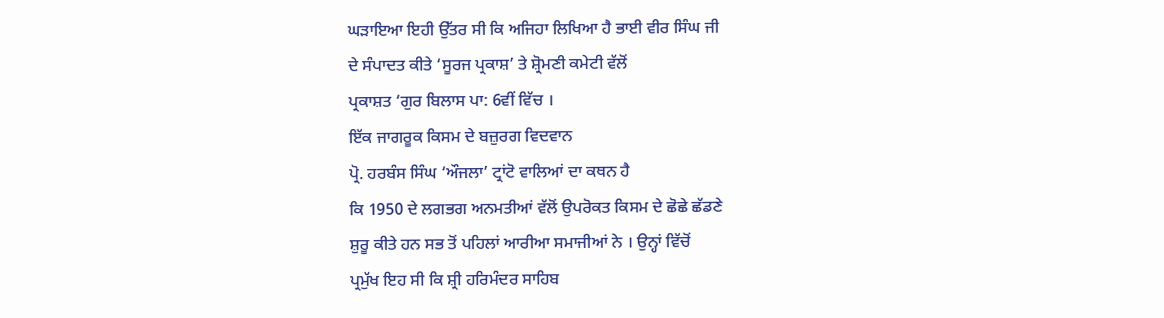ਘੜਾਇਆ ਇਹੀ ਉੱਤਰ ਸੀ ਕਿ ਅਜਿਹਾ ਲਿਖਿਆ ਹੈ ਭਾਈ ਵੀਰ ਸਿੰਘ ਜੀ
ਦੇ ਸੰਪਾਦਤ ਕੀਤੇ ‘ਸੂਰਜ ਪ੍ਰਕਾਸ਼’ ਤੇ ਸ਼੍ਰੋਮਣੀ ਕਮੇਟੀ ਵੱਲੋਂ
ਪ੍ਰਕਾਸ਼ਤ ‘ਗੁਰ ਬਿਲਾਸ ਪਾ: 6ਵੀਂ ਵਿੱਚ ।
ਇੱਕ ਜਾਗਰੂਕ ਕਿਸਮ ਦੇ ਬਜ਼ੁਰਗ ਵਿਦਵਾਨ
ਪ੍ਰੋ. ਹਰਬੰਸ ਸਿੰਘ ‘ਔਜਲਾ’ ਟ੍ਰਾਂਟੋ ਵਾਲਿਆਂ ਦਾ ਕਥਨ ਹੈ
ਕਿ 1950 ਦੇ ਲਗਭਗ ਅਨਮਤੀਆਂ ਵੱਲੋਂ ਉਪਰੋਕਤ ਕਿਸਮ ਦੇ ਛੋਛੇ ਛੱਡਣੇ
ਸ਼ੁਰੂ ਕੀਤੇ ਹਨ ਸਭ ਤੋਂ ਪਹਿਲਾਂ ਆਰੀਆ ਸਮਾਜੀਆਂ ਨੇ । ਉਨ੍ਹਾਂ ਵਿੱਚੋਂ
ਪ੍ਰਮੁੱਖ ਇਹ ਸੀ ਕਿ ਸ਼੍ਰੀ ਹਰਿਮੰਦਰ ਸਾਹਿਬ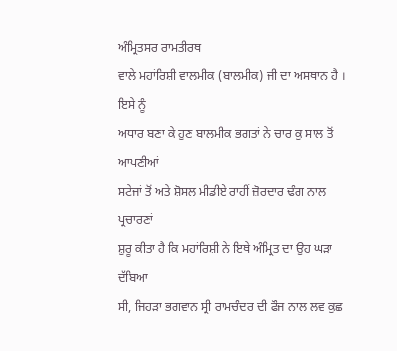ਅੰਮ੍ਰਿਤਸਰ ਰਾਮਤੀਰਥ
ਵਾਲੇ ਮਹਾਂਰਿਸ਼ੀ ਵਾਲਮੀਕ (ਬਾਲਮੀਕ) ਜੀ ਦਾ ਅਸਥਾਨ ਹੈ । ਇਸੇ ਨੂੰ
ਅਧਾਰ ਬਣਾ ਕੇ ਹੁਣ ਬਾਲਮੀਕ ਭਗਤਾਂ ਨੇ ਚਾਰ ਕੁ ਸਾਲ ਤੋਂ ਆਪਣੀਆਂ
ਸਟੇਜਾਂ ਤੋਂ ਅਤੇ ਸ਼ੋਸਲ ਮੀਡੀਏ ਰਾਹੀਂ ਜ਼ੋਰਦਾਰ ਢੰਗ ਨਾਲ ਪ੍ਰਚਾਰਣਾਂ
ਸ਼ੁਰੂ ਕੀਤਾ ਹੈ ਕਿ ਮਹਾਂਰਿਸ਼ੀ ਨੇ ਇਥੇ ਅੰਮ੍ਰਿਤ ਦਾ ਉਹ ਘੜਾ ਦੱਬਿਆ
ਸੀ, ਜਿਹੜਾ ਭਗਵਾਨ ਸ੍ਰੀ ਰਾਮਚੰਦਰ ਦੀ ਫੌਜ ਨਾਲ ਲਵ ਕੁਛ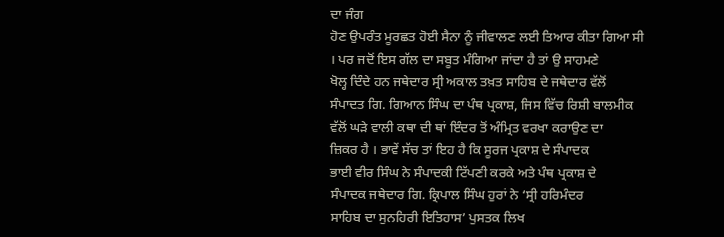ਦਾ ਜੰਗ
ਹੋਣ ਉਪਰੰਤ ਮੂਰਛਤ ਹੋਈ ਸੈਨਾ ਨੂੰ ਜੀਵਾਲਣ ਲਈ ਤਿਆਰ ਕੀਤਾ ਗਿਆ ਸੀ
। ਪਰ ਜਦੋਂ ਇਸ ਗੱਲ ਦਾ ਸਬੂਤ ਮੰਗਿਆ ਜਾਂਦਾ ਹੈ ਤਾਂ ਉ ਸਾਹਮਣੇ
ਖੋਲ੍ਹ ਦਿੰਦੇ ਹਨ ਜਥੇਦਾਰ ਸ੍ਰੀ ਅਕਾਲ ਤਖ਼ਤ ਸਾਹਿਬ ਦੇ ਜਥੇਦਾਰ ਵੱਲੋਂ
ਸੰਪਾਦਤ ਗਿ. ਗਿਆਨ ਸਿੰਘ ਦਾ ਪੰਥ ਪ੍ਰਕਾਸ਼, ਜਿਸ ਵਿੱਚ ਰਿਸ਼ੀ ਬਾਲਮੀਕ
ਵੱਲੋਂ ਘੜੇ ਵਾਲੀ ਕਥਾ ਦੀ ਥਾਂ ਇੰਦਰ ਤੋਂ ਅੰਮ੍ਰਿਤ ਵਰਖਾ ਕਰਾਉਣ ਦਾ
ਜ਼ਿਕਰ ਹੈ । ਭਾਵੇਂ ਸੱਚ ਤਾਂ ਇਹ ਹੈ ਕਿ ਸੂਰਜ ਪ੍ਰਕਾਸ਼ ਦੇ ਸੰਪਾਦਕ
ਭਾਈ ਵੀਰ ਸਿੰਘ ਨੇ ਸੰਪਾਦਕੀ ਟਿੱਪਣੀ ਕਰਕੇ ਅਤੇ ਪੰਥ ਪ੍ਰਕਾਸ਼ ਦੇ
ਸੰਪਾਦਕ ਜਥੇਦਾਰ ਗਿ. ਕ੍ਰਿਪਾਲ ਸਿੰਘ ਹੁਰਾਂ ਨੇ ‘ਸ੍ਰੀ ਹਰਿਮੰਦਰ
ਸਾਹਿਬ ਦਾ ਸੁਨਹਿਰੀ ਇਤਿਹਾਸ’ ਪੁਸਤਕ ਲਿਖ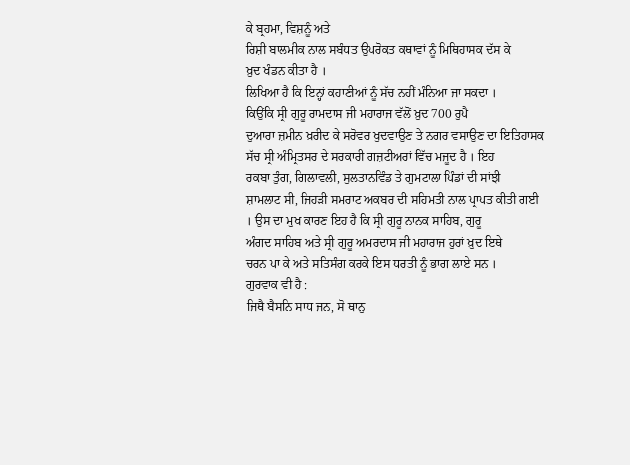ਕੇ ਬ੍ਰਹਮਾ, ਵਿਸ਼ਨੂੰ ਅਤੇ
ਰਿਸ਼ੀ ਬਾਲਮੀਕ ਨਾਲ ਸਬੰਧਤ ਉਪਰੋਕਤ ਕਥਾਵਾਂ ਨੂੰ ਮਿਥਿਹਾਸਕ ਦੱਸ ਕੇ
ਖ਼ੁਦ ਖੰਡਨ ਕੀਤਾ ਹੈ ।
ਲਿਖਿਆ ਹੈ ਕਿ ਇਨ੍ਹਾਂ ਕਹਾਣੀਆਂ ਨੂੰ ਸੱਚ ਨਹੀਂ ਮੰਨਿਆ ਜਾ ਸਕਦਾ ।
ਕਿਉਂਕਿ ਸ੍ਰੀ ਗੁਰੂ ਰਾਮਦਾਸ ਜੀ ਮਹਾਰਾਜ ਵੱਲੋਂ ਖ਼ੁਦ 700 ਰੁਪੈ
ਦੁਆਰਾ ਜ਼ਮੀਨ ਖ਼ਰੀਦ ਕੇ ਸਰੋਵਰ ਖੁਦਵਾਉਣ ਤੇ ਨਗਰ ਵਸਾਉਣ ਦਾ ਇਤਿਹਾਸਕ
ਸੱਚ ਸ੍ਰੀ ਅੰਮ੍ਰਿਤਸਰ ਦੇ ਸਰਕਾਰੀ ਗਜ਼ਟੀਅਰਾਂ ਵਿੱਚ ਮਜੂਦ ਹੈ । ਇਹ
ਰਕਬਾ ਤੁੰਗ, ਗਿਲਾਵਲੀ, ਸੁਲਤਾਨਵਿੰਡ ਤੇ ਗੁਮਟਾਲਾ ਪਿੰਡਾਂ ਦੀ ਸਾਂਝੀ
ਸ਼ਾਮਲਾਟ ਸੀ, ਜਿਹੜੀ ਸਮਰਾਟ ਅਕਬਰ ਦੀ ਸਹਿਮਤੀ ਨਾਲ ਪ੍ਰਾਪਤ ਕੀਤੀ ਗਈ
। ਉਸ ਦਾ ਮੁਖ ਕਾਰਣ ਇਹ ਹੈ ਕਿ ਸ੍ਰੀ ਗੁਰੂ ਨਾਨਕ ਸਾਹਿਬ, ਗੁਰੂ
ਅੰਗਦ ਸਾਹਿਬ ਅਤੇ ਸ੍ਰੀ ਗੁਰੂ ਅਮਰਦਾਸ ਜੀ ਮਹਾਰਾਜ ਹੁਰਾਂ ਖ਼ੁਦ ਇਥੇ
ਚਰਨ ਪਾ ਕੇ ਅਤੇ ਸਤਿਸੰਗ ਕਰਕੇ ਇਸ ਧਰਤੀ ਨੂੰ ਭਾਗ ਲਾਏ ਸਨ ।
ਗੁਰਵਾਕ ਵੀ ਹੈ :
ਜਿਥੈ ਬੈਸਨਿ ਸਾਧ ਜਨ, ਸੋ ਥਾਨੁ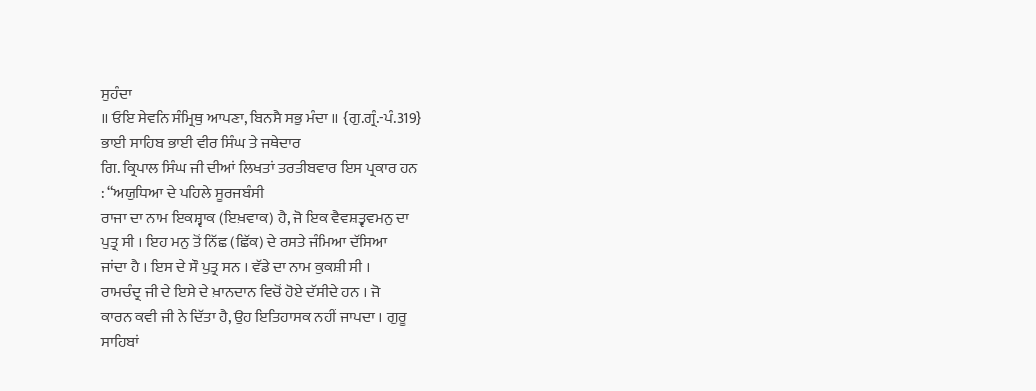ਸੁਹੰਦਾ
॥ ਓਇ ਸੇਵਨਿ ਸੰਮ੍ਰਿਥੁ ਆਪਣਾ, ਬਿਨਸੈ ਸਭੁ ਮੰਦਾ ॥ {ਗੁ.ਗ੍ਰੰ.-ਪੰ.319}
ਭਾਈ ਸਾਹਿਬ ਭਾਈ ਵੀਰ ਸਿੰਘ ਤੇ ਜਥੇਦਾਰ
ਗਿ. ਕ੍ਰਿਪਾਲ ਸਿੰਘ ਜੀ ਦੀਆਂ ਲਿਖਤਾਂ ਤਰਤੀਬਵਾਰ ਇਸ ਪ੍ਰਕਾਰ ਹਨ
: “ਅਯੁਧਿਆ ਦੇ ਪਹਿਲੇ ਸੂਰਜਬੰਸੀ
ਰਾਜਾ ਦਾ ਨਾਮ ਇਕਸ਼੍ਵਾਕ (ਇਖ਼ਵਾਕ) ਹੈ, ਜੋ ਇਕ ਵੈਵਸ਼ਤ੍ਵਵਮਨੁ ਦਾ
ਪੁਤ੍ਰ ਸੀ । ਇਹ ਮਨੁ ਤੋਂ ਨਿੱਛ (ਛਿੱਕ) ਦੇ ਰਸਤੇ ਜੰਮਿਆ ਦੱਸਿਆ
ਜਾਂਦਾ ਹੈ । ਇਸ ਦੇ ਸੌ ਪੁਤ੍ਰ ਸਨ । ਵੱਡੇ ਦਾ ਨਾਮ ਕੁਕਸ਼ੀ ਸੀ ।
ਰਾਮਚੰਦ੍ਰ ਜੀ ਦੇ ਇਸੇ ਦੇ ਖ਼ਾਨਦਾਨ ਵਿਚੋਂ ਹੋਏ ਦੱਸੀਦੇ ਹਨ । ਜੋ
ਕਾਰਨ ਕਵੀ ਜੀ ਨੇ ਦਿੱਤਾ ਹੈ, ਉਹ ਇਤਿਹਾਸਕ ਨਹੀਂ ਜਾਪਦਾ । ਗੁਰੂ
ਸਾਹਿਬਾਂ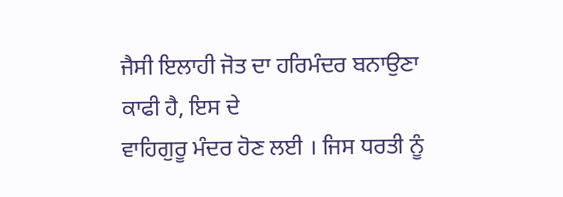ਜੈਸੀ ਇਲਾਹੀ ਜੋਤ ਦਾ ਹਰਿਮੰਦਰ ਬਨਾਉਣਾ ਕਾਫੀ ਹੈ, ਇਸ ਦੇ
ਵਾਹਿਗੁਰੂ ਮੰਦਰ ਹੋਣ ਲਈ । ਜਿਸ ਧਰਤੀ ਨੂੰ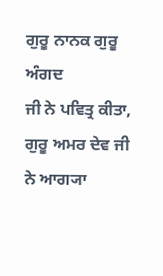ਗੁਰੂ ਨਾਨਕ ਗੁਰੂ ਅੰਗਦ
ਜੀ ਨੇ ਪਵਿਤ੍ਰ ਕੀਤਾ, ਗੁਰੂ ਅਮਰ ਦੇਵ ਜੀ ਨੇ ਆਗ੍ਯਾ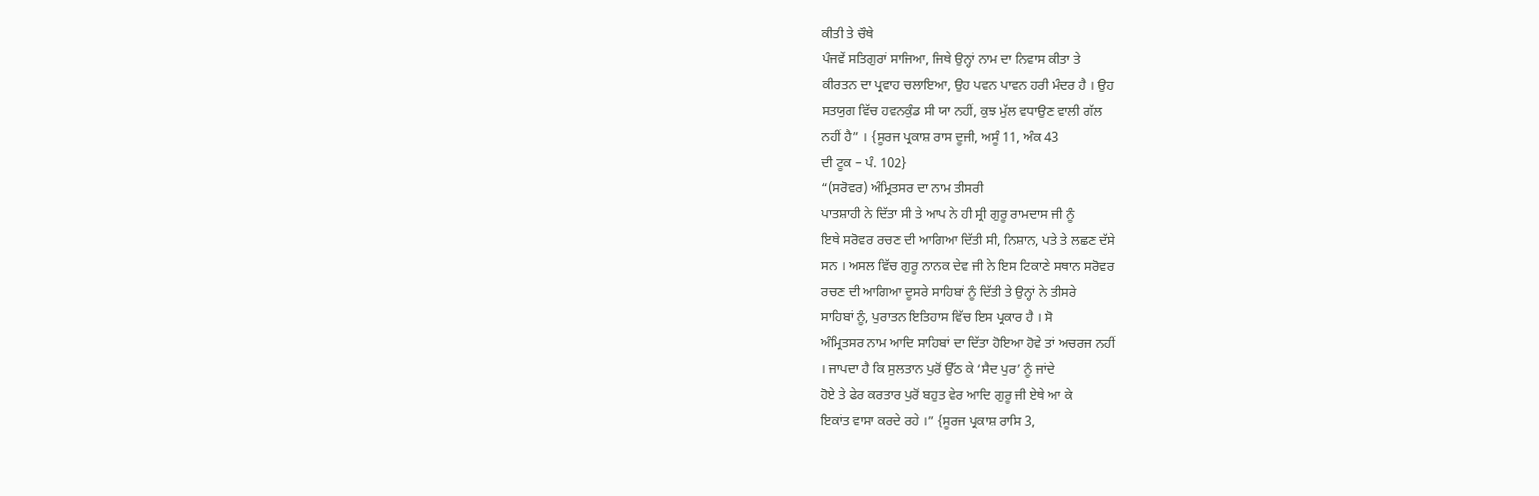ਕੀਤੀ ਤੇ ਚੌਥੇ
ਪੰਜਵੇਂ ਸਤਿਗੁਰਾਂ ਸਾਜਿਆ, ਜਿਥੇ ਉਨ੍ਹਾਂ ਨਾਮ ਦਾ ਨਿਵਾਸ ਕੀਤਾ ਤੇ
ਕੀਰਤਨ ਦਾ ਪ੍ਰਵਾਹ ਚਲਾਇਆ, ਉਹ ਪਵਨ ਪਾਵਨ ਹਰੀ ਮੰਦਰ ਹੈ । ਉਹ
ਸਤਯੁਗ ਵਿੱਚ ਹਵਨਕੁੰਡ ਸੀ ਯਾ ਨਹੀਂ, ਕੁਝ ਮੁੱਲ ਵਧਾਉਣ ਵਾਲੀ ਗੱਲ
ਨਹੀਂ ਹੈ” । {ਸੂਰਜ ਪ੍ਰਕਾਸ਼ ਰਾਸ ਦੂਜੀ, ਅਸੂੰ 11, ਅੰਕ 43
ਦੀ ਟੂਕ – ਪੰ. 102}
“(ਸਰੋਵਰ) ਅੰਮ੍ਰਿਤਸਰ ਦਾ ਨਾਮ ਤੀਸਰੀ
ਪਾਤਸ਼ਾਹੀ ਨੇ ਦਿੱਤਾ ਸੀ ਤੇ ਆਪ ਨੇ ਹੀ ਸ੍ਰੀ ਗੁਰੂ ਰਾਮਦਾਸ ਜੀ ਨੂੰ
ਇਥੇ ਸਰੋਵਰ ਰਚਣ ਦੀ ਆਗਿਆ ਦਿੱਤੀ ਸੀ, ਨਿਸ਼ਾਨ, ਪਤੇ ਤੇ ਲਛਣ ਦੱਸੇ
ਸਨ । ਅਸਲ ਵਿੱਚ ਗੁਰੂ ਨਾਨਕ ਦੇਵ ਜੀ ਨੇ ਇਸ ਟਿਕਾਣੇ ਸਥਾਨ ਸਰੋਵਰ
ਰਚਣ ਦੀ ਆਗਿਆ ਦੂਸਰੇ ਸਾਹਿਬਾਂ ਨੂੰ ਦਿੱਤੀ ਤੇ ਉਨ੍ਹਾਂ ਨੇ ਤੀਸਰੇ
ਸਾਹਿਬਾਂ ਨੂੰ, ਪੁਰਾਤਨ ਇਤਿਹਾਸ ਵਿੱਚ ਇਸ ਪ੍ਰਕਾਰ ਹੈ । ਸੋ
ਅੰਮ੍ਰਿਤਸਰ ਨਾਮ ਆਦਿ ਸਾਹਿਬਾਂ ਦਾ ਦਿੱਤਾ ਹੋਇਆ ਹੋਵੇ ਤਾਂ ਅਚਰਜ ਨਹੀਂ
। ਜਾਪਦਾ ਹੈ ਕਿ ਸੁਲਤਾਨ ਪੁਰੋਂ ਉੱਠ ਕੇ ‘ਸੈਦ ਪੁਰ’ ਨੂੰ ਜਾਂਦੇ
ਹੋਏ ਤੇ ਫੇਰ ਕਰਤਾਰ ਪੁਰੋਂ ਬਹੁਤ ਵੇਰ ਆਦਿ ਗੁਰੂ ਜੀ ਏਥੇ ਆ ਕੇ
ਇਕਾਂਤ ਵਾਸਾ ਕਰਦੇ ਰਹੇ ।” {ਸੂਰਜ ਪ੍ਰਕਾਸ਼ ਰਾਸਿ 3,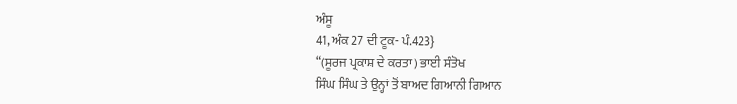ਅੰਸੂ
41, ਅੰਕ 27 ਦੀ ਟੂਕ- ਪੰ.423}
“(ਸੂਰਜ ਪ੍ਰਕਾਸ਼ ਦੇ ਕਰਤਾ) ਭਾਈ ਸੰਤੋਖ
ਸਿੰਘ ਸਿੰਘ ਤੇ ਉਨ੍ਹਾਂ ਤੋਂ ਬਾਅਦ ਗਿਆਨੀ ਗਿਆਨ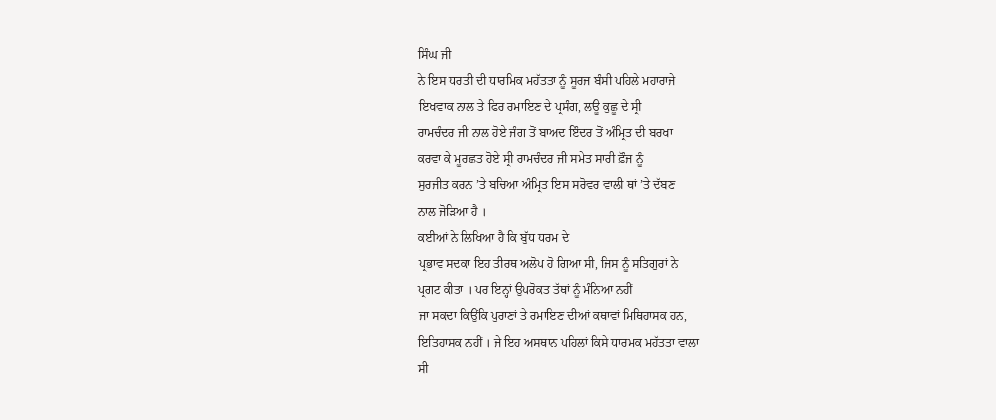ਸਿੰਘ ਜੀ
ਨੇ ਇਸ ਧਰਤੀ ਦੀ ਧਾਰਮਿਕ ਮਹੱਤਤਾ ਨੂੰ ਸੂਰਜ ਬੰਸੀ ਪਹਿਲੇ ਮਹਾਰਾਜੇ
ਇਖਵਾਕ ਨਾਲ ਤੇ ਫਿਰ ਰਮਾਇਣ ਦੇ ਪ੍ਰਸੰਗ, ਲਊ ਕੁਛੂ ਦੇ ਸ੍ਰੀ
ਰਾਮਚੰਦਰ ਜੀ ਨਾਲ ਹੋਏ ਜੰਗ ਤੋਂ ਬਾਅਦ ਇੰਦਰ ਤੋਂ ਅੰਮ੍ਰਿਤ ਦੀ ਬਰਖਾ
ਕਰਵਾ ਕੇ ਮੂਰਛਤ ਹੋਏ ਸ੍ਰੀ ਰਾਮਚੰਦਰ ਜੀ ਸਮੇਤ ਸਾਰੀ ਫ਼ੌਜ ਨੂੰ
ਸੁਰਜੀਤ ਕਰਨ ’ਤੇ ਬਚਿਆ ਅੰਮ੍ਰਿਤ ਇਸ ਸਰੋਵਰ ਵਾਲੀ ਥਾਂ ’ਤੇ ਦੱਬਣ
ਨਾਲ ਜੋੜਿਆ ਹੈ ।
ਕਈਆਂ ਨੇ ਲਿਖਿਆ ਹੈ ਕਿ ਬੁੱਧ ਧਰਮ ਦੇ
ਪ੍ਰਭਾਵ ਸਦਕਾ ਇਹ ਤੀਰਥ ਅਲੋਪ ਹੋ ਗਿਆ ਸੀ, ਜਿਸ ਨੂੰ ਸਤਿਗੁਰਾਂ ਨੇ
ਪ੍ਰਗਟ ਕੀਤਾ । ਪਰ ਇਨ੍ਹਾਂ ਉਪਰੋਕਤ ਤੱਥਾਂ ਨੂੰ ਮੰਨਿਆ ਨਹੀਂ
ਜਾ ਸਕਦਾ ਕਿਉਂਕਿ ਪੁਰਾਣਾਂ ਤੇ ਰਮਾਇਣ ਦੀਆਂ ਕਥਾਵਾਂ ਮਿਥਿਹਾਸਕ ਹਨ,
ਇਤਿਹਾਸਕ ਨਹੀਂ । ਜੇ ਇਹ ਅਸਥਾਨ ਪਹਿਲਾਂ ਕਿਸੇ ਧਾਰਮਕ ਮਹੱਤਤਾ ਵਾਲਾ
ਸੀ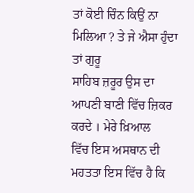ਤਾਂ ਕੋਈ ਚਿੰਨ ਕਿਉਂ ਨਾ ਮਿਲਿਆ ? ਤੇ ਜੇ ਐਸਾ ਹੁੰਦਾ ਤਾਂ ਗੁਰੂ
ਸਾਹਿਬ ਜ਼ਰੂਰ ਉਸ ਦਾ ਆਪਣੀ ਬਾਣੀ ਵਿੱਚ ਜ਼ਿਕਰ ਕਰਦੇ । ਮੇਰੇ ਖ਼ਿਆਲ
ਵਿੱਚ ਇਸ ਅਸਥਾਨ ਦੀ ਮਹਤਤਾ ਇਸ ਵਿੱਚ ਹੈ ਕਿ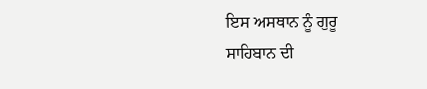ਇਸ ਅਸਥਾਨ ਨੂੰ ਗੁਰੂ
ਸਾਹਿਬਾਨ ਦੀ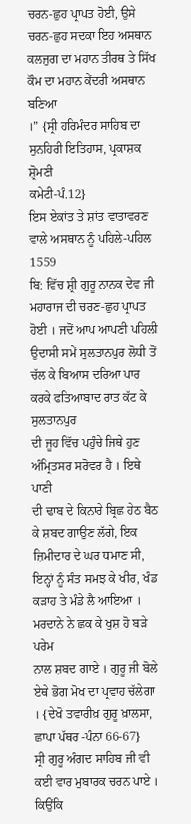ਚਰਨ-ਛੁਹ ਪ੍ਰਾਪਤ ਹੋਈ, ਉਸੇ ਚਰਨ-ਛੁਹ ਸਦਕਾ ਇਹ ਅਸਥਾਨ
ਕਲਜੁਗ ਦਾ ਮਹਾਨ ਤੀਰਥ ਤੇ ਸਿੱਖ ਕੌਮ ਦਾ ਮਹਾਨ ਕੇਂਦਰੀ ਅਸਥਾਨ ਬਣਿਆ
।” {ਸ੍ਰੀ ਹਰਿਮੰਦਰ ਸਾਹਿਬ ਦਾ ਸੁਨਹਿਰੀ ਇਤਿਹਾਸ, ਪ੍ਰਕਾਸ਼ਕ ਸ਼੍ਰੋਮਣੀ
ਕਮੇਟੀ-ਪੰ.12}
ਇਸ ਏਕਾਂਤ ਤੇ ਸ਼ਾਂਤ ਵਾਤਾਵਰਣ ਵਾਲੇ ਅਸਥਾਨ ਨੂੰ ਪਹਿਲੇ-ਪਹਿਲ 1559
ਬਿ: ਵਿੱਚ ਸ਼੍ਰੀ ਗੁਰੂ ਨਾਨਕ ਦੇਵ ਜੀ ਮਹਾਰਾਜ ਦੀ ਚਰਣ-ਛੁਹ ਪ੍ਰਾਪਤ
ਹੋਈ । ਜਦੋਂ ਆਪ ਆਪਣੀ ਪਹਿਲੀ ਉਦਾਸੀ ਸਮੇਂ ਸੁਲਤਾਨਪੁਰ ਲੋਧੀ ਤੋਂ
ਚੱਲ ਕੇ ਬਿਆਸ ਦਰਿਆ ਪਾਰ ਕਰਕੇ ਫਤਿਆਬਾਦ ਰਾਤ ਕੱਟ ਕੇ ਸੁਲਤਾਨਪੁਰ
ਦੀ ਜੂਹ ਵਿੱਚ ਪਹੁੰਚੇ ਜਿਥੇ ਹੁਣ ਅੰਮ੍ਰਿਤਸਰ ਸਰੋਵਰ ਹੈ । ਇਥੇ ਪਾਣੀ
ਦੀ ਢਾਬ ਦੇ ਕਿਨਾਰੇ ਬ੍ਰਿਛ ਹੇਠ ਬੈਠ ਕੇ ਸ਼ਬਦ ਗਾਉਣ ਲੱਗੇ, ਇਕ
ਜ਼ਿਮੀਦਾਰ ਦੇ ਘਰ ਧਮਾਣ ਸੀ, ਇਨ੍ਹਾਂ ਨੂੰ ਸੰਤ ਸਮਝ ਕੇ ਖੀਰ, ਖੰਡ
ਕੜਾਹ ਤੇ ਮੰਡੇ ਲੈ ਆਇਆ । ਮਰਦਾਨੇ ਨੇ ਛਕ ਕੇ ਖੁਸ਼ ਹੋ ਬੜੇ ਪਰੇਮ
ਨਾਲ ਸ਼ਬਦ ਗਾਏ । ਗੁਰੂ ਜੀ ਬੋਲੇ ਏਥੇ ਭੋਗ ਮੋਖ ਦਾ ਪ੍ਰਵਾਹ ਚੱਲੇਗਾ
। {ਦੇਖੋ ਤਵਾਰੀਖ਼ ਗੁਰੂ ਖ਼ਾਲਸਾ, ਛਾਪਾ ਪੱਥਰ -ਪੰਨਾ 66-67}
ਸ੍ਰੀ ਗੁਰੂ ਅੰਗਦ ਸਾਹਿਬ ਜੀ ਵੀ ਕਈ ਵਾਰ ਮੁਬਾਰਕ ਚਰਨ ਪਾਏ । ਕਿਉਂਕਿ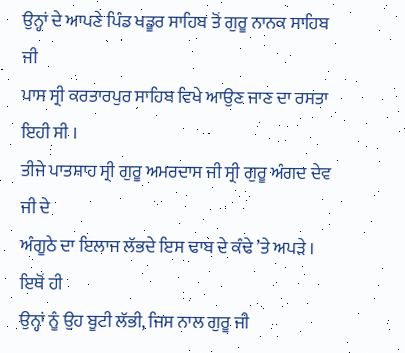ਉਨ੍ਹਾਂ ਦੇ ਆਪਣੇ ਪਿੰਡ ਖਡੂਰ ਸਾਹਿਬ ਤੋਂ ਗੁਰੂ ਨਾਨਕ ਸਾਹਿਬ ਜੀ
ਪਾਸ ਸ੍ਰੀ ਕਰਤਾਰਪੁਰ ਸਾਹਿਬ ਵਿਖੇ ਆਉਣ ਜਾਣ ਦਾ ਰਸਤਾ ਇਹੀ ਸੀ ।
ਤੀਜੇ ਪਾਤਸ਼ਾਹ ਸ੍ਰੀ ਗੁਰੂ ਅਮਰਦਾਸ ਜੀ ਸ੍ਰੀ ਗੁਰੂ ਅੰਗਦ ਦੇਵ ਜੀ ਦੇ
ਅੰਗੂਠੇ ਦਾ ਇਲਾਜ ਲੱਭਦੇ ਇਸ ਢਾਬ ਦੇ ਕੰਢੇ ’ਤੇ ਅਪੜੇ । ਇਥੋਂ ਹੀ
ਉਨ੍ਹਾਂ ਨੂੰ ਉਹ ਬੂਟੀ ਲੱਭੀ, ਜਿਸ ਨਾਲ ਗੁਰੂ ਜੀ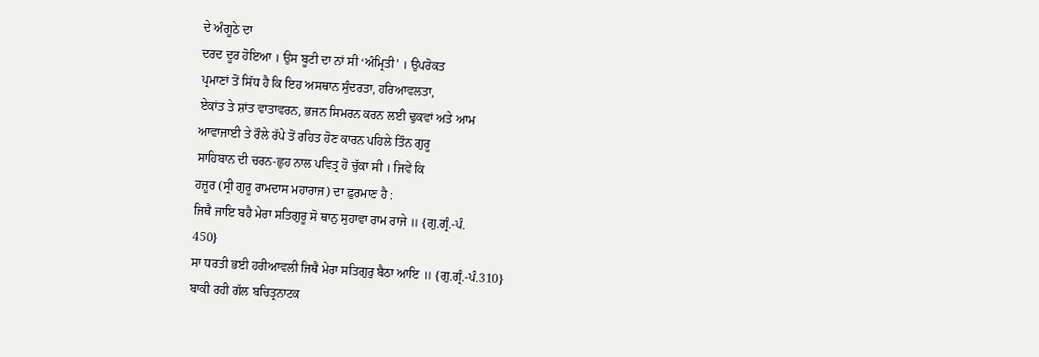ਦੇ ਅੰਗੂਠੇ ਦਾ
ਦਰਦ ਦੂਰ ਹੋਇਆ । ਉਸ ਬੂਟੀ ਦਾ ਨਾਂ ਸੀ ‘ਅੰਮ੍ਰਿਤੀ’ । ਉਪਰੋਕਤ
ਪ੍ਰਮਾਣਾਂ ਤੋਂ ਸਿੱਧ ਹੈ ਕਿ ਇਹ ਅਸਥਾਨ ਸੁੰਦਰਤਾ, ਹਰਿਆਵਲਤਾ,
ਏਕਾਂਤ ਤੇ ਸ਼ਾਂਤ ਵਾਤਾਵਰਨ, ਭਜਨ ਸਿਮਰਨ ਕਰਨ ਲਈ ਢੁਕਵਾਂ ਅਤੇ ਆਮ
ਆਵਾਜਾਈ ਤੇ ਰੌਲੇ ਰੱਪੇ ਤੋਂ ਰਹਿਤ ਹੋਣ ਕਾਰਨ ਪਹਿਲੇ ਤਿੰਨ ਗੁਰੂ
ਸਾਹਿਬਾਨ ਦੀ ਚਰਨ-ਛੁਹ ਨਾਲ ਪਵਿਤ੍ਰ ਹੋ ਚੁੱਕਾ ਸੀ । ਜਿਵੇਂ ਕਿ
ਹਜ਼ੂਰ (ਸ੍ਰੀ ਗੁਰੂ ਰਾਮਦਾਸ ਮਹਾਰਾਜ) ਦਾ ਫ਼ੁਰਮਾਣ ਹੈ :
ਜਿਥੈ ਜਾਇ ਬਹੈ ਮੇਰਾ ਸਤਿਗੁਰੂ ਸੋ ਥਾਨੁ ਸੁਹਾਵਾ ਰਾਮ ਰਾਜੇ ॥ {ਗੁ.ਗ੍ਰੰ.-ਪੰ.
450}
ਸਾ ਧਰਤੀ ਭਈ ਹਰੀਆਵਲੀ ਜਿਥੈ ਮੇਰਾ ਸਤਿਗੁਰੁ ਬੈਠਾ ਆਇ ॥ {ਗੁ.ਗ੍ਰੰ.-ਪੰ.310}
ਬਾਕੀ ਰਹੀ ਗੱਲ ਬਚਿਤ੍ਰਨਾਟਕ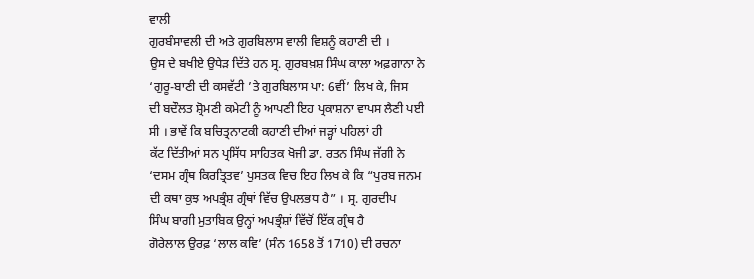ਵਾਲੀ
ਗੁਰਬੰਸਾਵਲੀ ਦੀ ਅਤੇ ਗੁਰਬਿਲਾਸ ਵਾਲੀ ਵਿਸ਼ਨੂੰ ਕਹਾਣੀ ਦੀ ।
ਉਸ ਦੇ ਬਖੀਏ ਉਧੇੜ ਦਿੱਤੇ ਹਨ ਸ੍ਰ. ਗੁਰਬਖ਼ਸ਼ ਸਿੰਘ ਕਾਲਾ ਅਫ਼ਗਾਨਾ ਨੇ
‘ਗੁਰੂ-ਬਾਣੀ ਦੀ ਕਸਵੱਟੀ ’ਤੇ ਗੁਰਬਿਲਾਸ ਪਾ: 6ਵੀਂ’ ਲਿਖ ਕੇ, ਜਿਸ
ਦੀ ਬਦੌਲਤ ਸ਼੍ਰੋਮਣੀ ਕਮੇਟੀ ਨੂੰ ਆਪਣੀ ਇਹ ਪ੍ਰਕਾਸ਼ਨਾ ਵਾਪਸ ਲੈਣੀ ਪਈ
ਸੀ । ਭਾਵੇਂ ਕਿ ਬਚਿਤ੍ਰਨਾਟਕੀ ਕਹਾਣੀ ਦੀਆਂ ਜੜ੍ਹਾਂ ਪਹਿਲਾਂ ਹੀ
ਕੱਟ ਦਿੱਤੀਆਂ ਸਨ ਪ੍ਰਸਿੱਧ ਸਾਹਿਤਕ ਖੋਜੀ ਡਾ. ਰਤਨ ਸਿੰਘ ਜੱਗੀ ਨੇ
‘ਦਸਮ ਗ੍ਰੰਥ ਕਿਰਤ੍ਰਿਤਵ’ ਪੁਸਤਕ ਵਿਚ ਇਹ ਲਿਖ ਕੇ ਕਿ “ਪੁਰਬ ਜਨਮ
ਦੀ ਕਥਾ ਕੁਝ ਅਪਭ੍ਰੰਸ਼ ਗ੍ਰੰਥਾਂ ਵਿੱਚ ਉਪਲਭਧ ਹੈ” । ਸ੍ਰ. ਗੁਰਦੀਪ
ਸਿੰਘ ਬਾਗੀ ਮੁਤਾਬਿਕ ਉਨ੍ਹਾਂ ਅਪਭ੍ਰੰਸ਼ਾਂ ਵਿੱਚੋਂ ਇੱਕ ਗ੍ਰੰਥ ਹੈ
ਗੋਰੇਲਾਲ ਉਰਫ਼ ‘ਲਾਲ ਕਵਿ’ (ਸੰਨ 1658 ਤੋਂ 1710) ਦੀ ਰਚਨਾ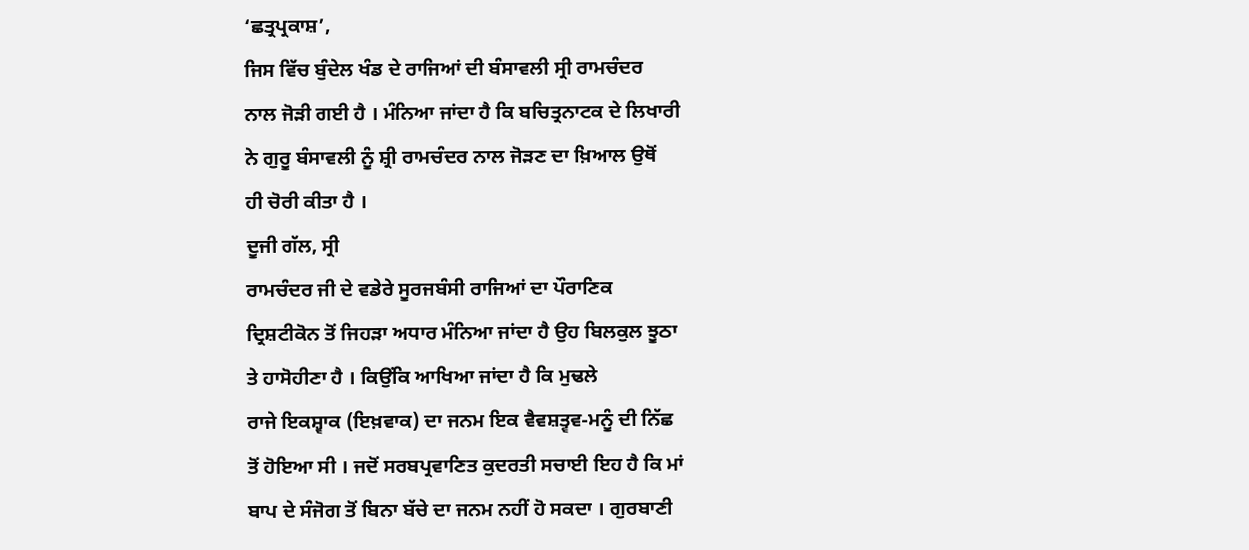‘ਛਤ੍ਰਪ੍ਰਕਾਸ਼’,
ਜਿਸ ਵਿੱਚ ਬੁੰਦੇਲ ਖੰਡ ਦੇ ਰਾਜਿਆਂ ਦੀ ਬੰਸਾਵਲੀ ਸ੍ਰੀ ਰਾਮਚੰਦਰ
ਨਾਲ ਜੋੜੀ ਗਈ ਹੈ । ਮੰਨਿਆ ਜਾਂਦਾ ਹੈ ਕਿ ਬਚਿਤ੍ਰਨਾਟਕ ਦੇ ਲਿਖਾਰੀ
ਨੇ ਗੁਰੂ ਬੰਸਾਵਲੀ ਨੂੰ ਸ਼੍ਰੀ ਰਾਮਚੰਦਰ ਨਾਲ ਜੋੜਣ ਦਾ ਖ਼ਿਆਲ ਉਥੋਂ
ਹੀ ਚੋਰੀ ਕੀਤਾ ਹੈ ।
ਦੂਜੀ ਗੱਲ, ਸ੍ਰੀ
ਰਾਮਚੰਦਰ ਜੀ ਦੇ ਵਡੇਰੇ ਸੂਰਜਬੰਸੀ ਰਾਜਿਆਂ ਦਾ ਪੌਰਾਣਿਕ
ਦ੍ਰਿਸ਼ਟੀਕੋਨ ਤੋਂ ਜਿਹੜਾ ਅਧਾਰ ਮੰਨਿਆ ਜਾਂਦਾ ਹੈ ਉਹ ਬਿਲਕੁਲ ਝੂਠਾ
ਤੇ ਹਾਸੋਹੀਣਾ ਹੈ । ਕਿਉਂਕਿ ਆਖਿਆ ਜਾਂਦਾ ਹੈ ਕਿ ਮੁਢਲੇ
ਰਾਜੇ ਇਕਸ਼੍ਵਾਕ (ਇਖ਼ਵਾਕ) ਦਾ ਜਨਮ ਇਕ ਵੈਵਸ਼ਤ੍ਵਵ-ਮਨੂੰ ਦੀ ਨਿੱਛ
ਤੋਂ ਹੋਇਆ ਸੀ । ਜਦੋਂ ਸਰਬਪ੍ਰਵਾਣਿਤ ਕੁਦਰਤੀ ਸਚਾਈ ਇਹ ਹੈ ਕਿ ਮਾਂ
ਬਾਪ ਦੇ ਸੰਜੋਗ ਤੋਂ ਬਿਨਾ ਬੱਚੇ ਦਾ ਜਨਮ ਨਹੀਂ ਹੋ ਸਕਦਾ । ਗੁਰਬਾਣੀ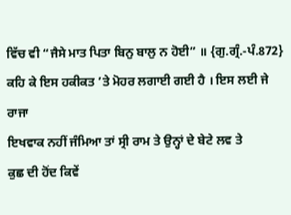ਵਿੱਚ ਵੀ “ਜੈਸੇ ਮਾਤ ਪਿਤਾ ਬਿਨੁ ਬਾਲੁ ਨ ਹੋਈ” ॥ {ਗੁ.ਗ੍ਰੰ.-ਪੰ.872}
ਕਹਿ ਕੇ ਇਸ ਹਕੀਕਤ ’ਤੇ ਮੋਹਰ ਲਗਾਈ ਗਈ ਹੈ । ਇਸ ਲਈ ਜੇ ਰਾਜਾ
ਇਖਵਾਕ ਨਹੀਂ ਜੰਮਿਆ ਤਾਂ ਸ੍ਰੀ ਰਾਮ ਤੇ ਉਨ੍ਹਾਂ ਦੇ ਬੇਟੇ ਲਵ ਤੇ
ਕੁਛ ਦੀ ਹੋਂਦ ਕਿਵੇਂ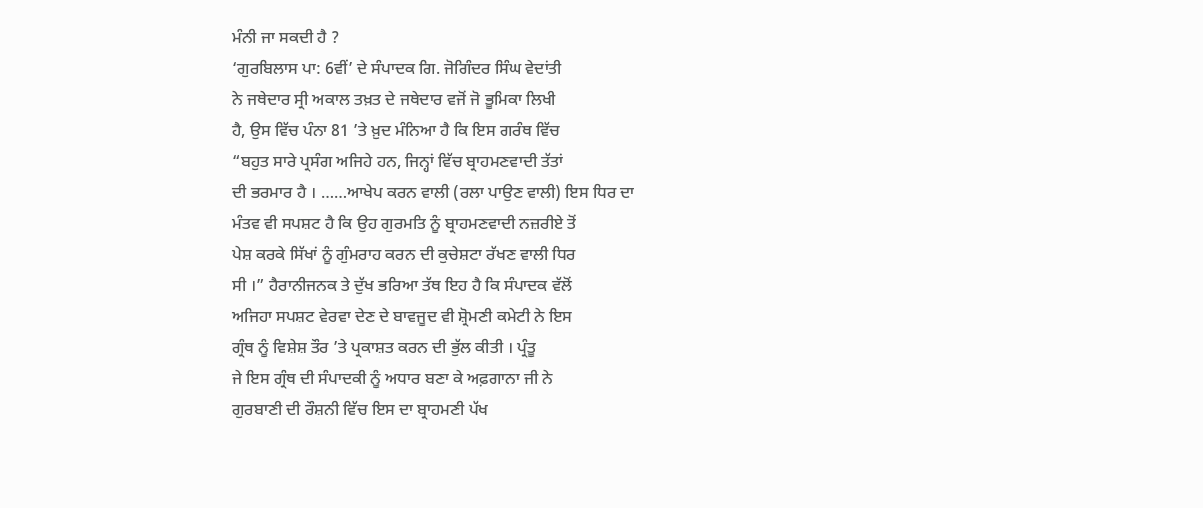ਮੰਨੀ ਜਾ ਸਕਦੀ ਹੈ ?
‘ਗੁਰਬਿਲਾਸ ਪਾ: 6ਵੀਂ’ ਦੇ ਸੰਪਾਦਕ ਗਿ. ਜੋਗਿੰਦਰ ਸਿੰਘ ਵੇਦਾਂਤੀ
ਨੇ ਜਥੇਦਾਰ ਸ੍ਰੀ ਅਕਾਲ ਤਖ਼ਤ ਦੇ ਜਥੇਦਾਰ ਵਜੋਂ ਜੋ ਭੂਮਿਕਾ ਲਿਖੀ
ਹੈ, ਉਸ ਵਿੱਚ ਪੰਨਾ 81 ’ਤੇ ਖ਼ੁਦ ਮੰਨਿਆ ਹੈ ਕਿ ਇਸ ਗਰੰਥ ਵਿੱਚ
“ਬਹੁਤ ਸਾਰੇ ਪ੍ਰਸੰਗ ਅਜਿਹੇ ਹਨ, ਜਿਨ੍ਹਾਂ ਵਿੱਚ ਬ੍ਰਾਹਮਣਵਾਦੀ ਤੱਤਾਂ
ਦੀ ਭਰਮਾਰ ਹੈ । ……ਆਖੇਪ ਕਰਨ ਵਾਲੀ (ਰਲਾ ਪਾਉਣ ਵਾਲੀ) ਇਸ ਧਿਰ ਦਾ
ਮੰਤਵ ਵੀ ਸਪਸ਼ਟ ਹੈ ਕਿ ਉਹ ਗੁਰਮਤਿ ਨੂੰ ਬ੍ਰਾਹਮਣਵਾਦੀ ਨਜ਼ਰੀਏ ਤੋਂ
ਪੇਸ਼ ਕਰਕੇ ਸਿੱਖਾਂ ਨੂੰ ਗੁੰਮਰਾਹ ਕਰਨ ਦੀ ਕੁਚੇਸ਼ਟਾ ਰੱਖਣ ਵਾਲੀ ਧਿਰ
ਸੀ ।” ਹੈਰਾਨੀਜਨਕ ਤੇ ਦੁੱਖ ਭਰਿਆ ਤੱਥ ਇਹ ਹੈ ਕਿ ਸੰਪਾਦਕ ਵੱਲੋਂ
ਅਜਿਹਾ ਸਪਸ਼ਟ ਵੇਰਵਾ ਦੇਣ ਦੇ ਬਾਵਜੂਦ ਵੀ ਸ਼੍ਰੋਮਣੀ ਕਮੇਟੀ ਨੇ ਇਸ
ਗ੍ਰੰਥ ਨੂੰ ਵਿਸ਼ੇਸ਼ ਤੌਰ ’ਤੇ ਪ੍ਰਕਾਸ਼ਤ ਕਰਨ ਦੀ ਭੁੱਲ ਕੀਤੀ । ਪ੍ਰੰਤੂ
ਜੇ ਇਸ ਗ੍ਰੰਥ ਦੀ ਸੰਪਾਦਕੀ ਨੂੰ ਅਧਾਰ ਬਣਾ ਕੇ ਅਫ਼ਗਾਨਾ ਜੀ ਨੇ
ਗੁਰਬਾਣੀ ਦੀ ਰੌਸ਼ਨੀ ਵਿੱਚ ਇਸ ਦਾ ਬ੍ਰਾਹਮਣੀ ਪੱਖ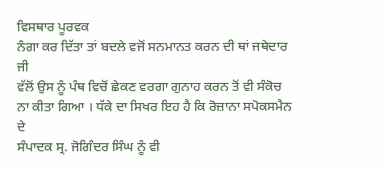ਵਿਸਥਾਰ ਪੂਰਵਕ
ਨੰਗਾ ਕਰ ਦਿੱਤਾ ਤਾਂ ਬਦਲੇ ਵਜੋਂ ਸਨਮਾਨਤ ਕਰਨ ਦੀ ਥਾਂ ਜਥੇਦਾਰ ਜੀ
ਵੱਲੋਂ ਉਸ ਨੂੰ ਪੰਥ ਵਿਚੋਂ ਛੇਕਣ ਵਰਗਾ ਗੁਨਾਹ ਕਰਨ ਤੋਂ ਵੀ ਸੰਕੋਚ
ਨਾ ਕੀਤਾ ਗਿਆ । ਧੱਕੇ ਦਾ ਸਿਖਰ ਇਹ ਹੈ ਕਿ ਰੋਜ਼ਾਨਾ ਸਪੋਕਸਮੈਨ ਦੇ
ਸੰਪਾਦਕ ਸ੍ਰ. ਜੋਗਿੰਦਰ ਸਿੰਘ ਨੂੰ ਵੀ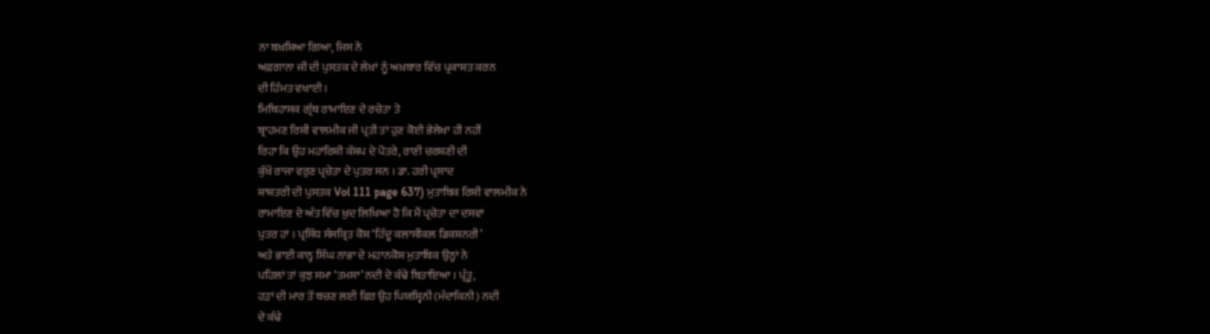ਨਾ ਬਖ਼ਸ਼ਿਆ ਗਿਆ, ਜਿਸ ਨੇ
ਅਫ਼ਗਾਨਾ ਜੀ ਦੀ ਪੁਸਤਕ ਦੇ ਲੇਖਾਂ ਨੂੰ ਅਖ਼ਬਾਰ ਵਿੱਚ ਪ੍ਰਕਾਸ਼ਤ ਕਰਨ
ਦੀ ਹਿੰਮਤ ਵਖਾਈ ।
ਮਿਥਿਹਾਸਕ ਗ੍ਰੰਥ ਰਾਮਾਇਣ ਦੇ ਰਚੇਤਾ ਤੇ
ਬ੍ਰਾਹਮਣ ਰਿਸ਼ੀ ਵਾਲਮੀਕ ਜੀ ਪ੍ਰਤੀ ਤਾਂ ਹੁਣ ਕੋਈ ਭੇਲੇਖਾ ਹੀ ਨਹੀਂ
ਰਿਹਾ ਕਿ ਉਹ ਮਹਾਂਰਿਸ਼ੀ ਕੱਸ਼ਪ ਦੇ ਪੋਤਰੇ, ਰਾਣੀ ਚਰਸ਼ਣੀ ਦੀ
ਕੁੱਖੋਂ ਰਾਜਾ ਵਰੁਣ ਪ੍ਰਚੇਤਾ ਦੇ ਪੁਤਰ ਸਨ । ਡਾ. ਹਰੀ ਪ੍ਰਸਾਦ
ਸ਼ਾਸ਼ਤਰੀ ਦੀ ਪੁਸਤਕ Vol 111 page 637) ਮੁਤਾਬਿਕ ਰਿਸ਼ੀ ਵਾਲਮੀਕ ਨੇ
ਰਾਮਾਇਣ ਦੇ ਅੰਤ ਵਿੱਚ ਖ਼ੁਦ ਲਿਖਿਆ ਹੈ ਕਿ ਮੈਂ ਪ੍ਰਚੇਤਾ ਦਾ ਦਸਵਾਂ
ਪੁਤਰ ਹਾਂ । ਪ੍ਰਸਿੱਧ ਸੰਸਕ੍ਰਿਤ ਕੋਸ਼ ‘ਹਿੰਦੂ ਕਲਾਸੀਕਲ ਡਿਕਸ਼ਨਰੀ’
ਅਤੇ ਭਾਈ ਕਾਨ੍ਹ ਸਿੰਘ ਨਾਭਾ ਦੇ ਮਹਾਨਕੋਸ਼ ਮੁਤਾਬਿਕ ਉਨ੍ਹਾਂ ਨੇ
ਪਹਿਲਾਂ ਤਾਂ ਕੁਝ ਸਮਾ ‘ਤਮਸਾ’ ਨਦੀ ਦੇ ਕੰਢੇ ਬਿਤਾਇਆ । ਪ੍ਰੰਤੂ,
ਹੜਾਂ ਦੀ ਮਾਰ ਤੋਂ ਬਚਣ ਲਈ ਫਿਰ ਉਹ ਪਿਯਸ੍ਵਿਨੀ (ਮੰਦਾਕਿਨੀ) ਨਦੀ
ਦੇ ਕੰਢੇ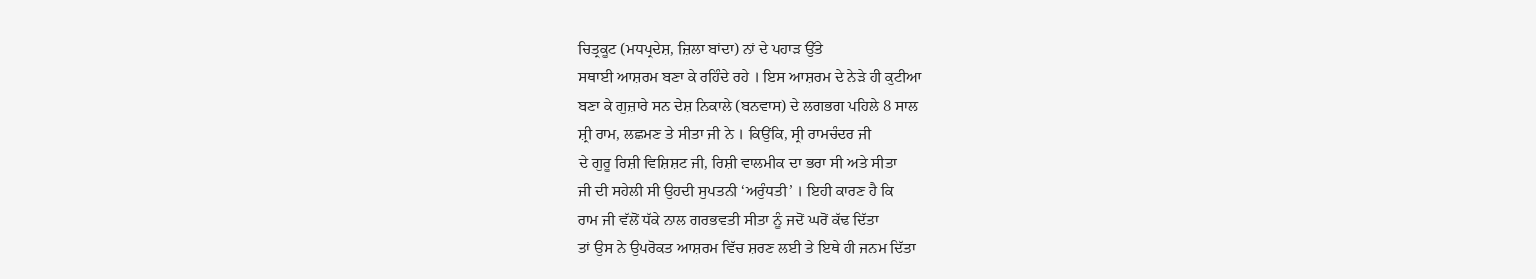ਚਿਤ੍ਰਕੂਟ (ਮਧਪ੍ਰਦੇਸ਼, ਜ਼ਿਲਾ ਬਾਂਦਾ) ਨਾਂ ਦੇ ਪਹਾੜ ਉੱਤੇ
ਸਥਾਈ ਆਸ਼ਰਮ ਬਣਾ ਕੇ ਰਹਿੰਦੇ ਰਹੇ । ਇਸ ਆਸ਼ਰਮ ਦੇ ਨੇੜੇ ਹੀ ਕੁਟੀਆ
ਬਣਾ ਕੇ ਗੁਜ਼ਾਰੇ ਸਨ ਦੇਸ਼ ਨਿਕਾਲੇ (ਬਨਵਾਸ) ਦੇ ਲਗਭਗ ਪਹਿਲੇ 8 ਸਾਲ
ਸ਼੍ਰੀ ਰਾਮ, ਲਛਮਣ ਤੇ ਸੀਤਾ ਜੀ ਨੇ । ਕਿਉਂਕਿ, ਸ੍ਰੀ ਰਾਮਚੰਦਰ ਜੀ
ਦੇ ਗੁਰੂ ਰਿਸ਼ੀ ਵਿਸ਼ਿਸ਼ਟ ਜੀ, ਰਿਸ਼ੀ ਵਾਲਮੀਕ ਦਾ ਭਰਾ ਸੀ ਅਤੇ ਸੀਤਾ
ਜੀ ਦੀ ਸਹੇਲੀ ਸੀ ਉਹਦੀ ਸੁਪਤਨੀ ‘ਅਰੁੰਧਤੀ’ । ਇਹੀ ਕਾਰਣ ਹੈ ਕਿ
ਰਾਮ ਜੀ ਵੱਲੋਂ ਧੱਕੇ ਨਾਲ ਗਰਭਵਤੀ ਸੀਤਾ ਨੂੰ ਜਦੋਂ ਘਰੋਂ ਕੱਢ ਦਿੱਤਾ
ਤਾਂ ਉਸ ਨੇ ਉਪਰੋਕਤ ਆਸ਼ਰਮ ਵਿੱਚ ਸ਼ਰਣ ਲਈ ਤੇ ਇਥੇ ਹੀ ਜਨਮ ਦਿੱਤਾ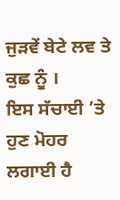ਜੁੜਵੇਂ ਬੇਟੇ ਲਵ ਤੇ ਕੁਛ ਨੂੰ ।
ਇਸ ਸੱਚਾਈ ’ਤੇ ਹੁਣ ਮੋਹਰ ਲਗਾਈ ਹੈ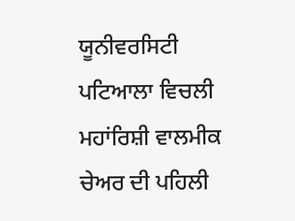ਯੂਨੀਵਰਸਿਟੀ ਪਟਿਆਲਾ ਵਿਚਲੀ ਮਹਾਂਰਿਸ਼ੀ ਵਾਲਮੀਕ ਚੇਅਰ ਦੀ ਪਹਿਲੀ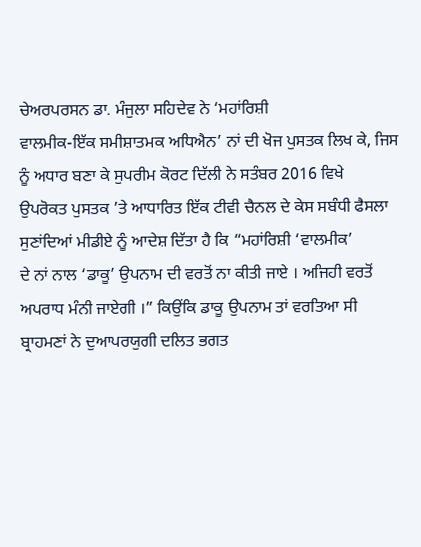ਚੇਅਰਪਰਸਨ ਡਾ. ਮੰਜੁਲਾ ਸਹਿਦੇਵ ਨੇ ‘ਮਹਾਂਰਿਸ਼ੀ
ਵਾਲਮੀਕ-ਇੱਕ ਸਮੀਸ਼ਾਤਮਕ ਅਧਿਐਨ’ ਨਾਂ ਦੀ ਖੋਜ ਪੁਸਤਕ ਲਿਖ ਕੇ, ਜਿਸ
ਨੂੰ ਅਧਾਰ ਬਣਾ ਕੇ ਸੁਪਰੀਮ ਕੋਰਟ ਦਿੱਲੀ ਨੇ ਸਤੰਬਰ 2016 ਵਿਖੇ
ਉਪਰੋਕਤ ਪੁਸਤਕ ’ਤੇ ਆਧਾਰਿਤ ਇੱਕ ਟੀਵੀ ਚੈਨਲ ਦੇ ਕੇਸ ਸਬੰਧੀ ਫੈਸਲਾ
ਸੁਣਾਂਦਿਆਂ ਮੀਡੀਏ ਨੂੰ ਆਦੇਸ਼ ਦਿੱਤਾ ਹੈ ਕਿ “ਮਹਾਂਰਿਸ਼ੀ ‘ਵਾਲਮੀਕ’
ਦੇ ਨਾਂ ਨਾਲ ‘ਡਾਕੂ’ ਉਪਨਾਮ ਦੀ ਵਰਤੋਂ ਨਾ ਕੀਤੀ ਜਾਏ । ਅਜਿਹੀ ਵਰਤੋਂ
ਅਪਰਾਧ ਮੰਨੀ ਜਾਏਗੀ ।” ਕਿਉਂਕਿ ਡਾਕੂ ਉਪਨਾਮ ਤਾਂ ਵਰਤਿਆ ਸੀ
ਬ੍ਰਾਹਮਣਾਂ ਨੇ ਦੁਆਪਰਯੁਗੀ ਦਲਿਤ ਭਗਤ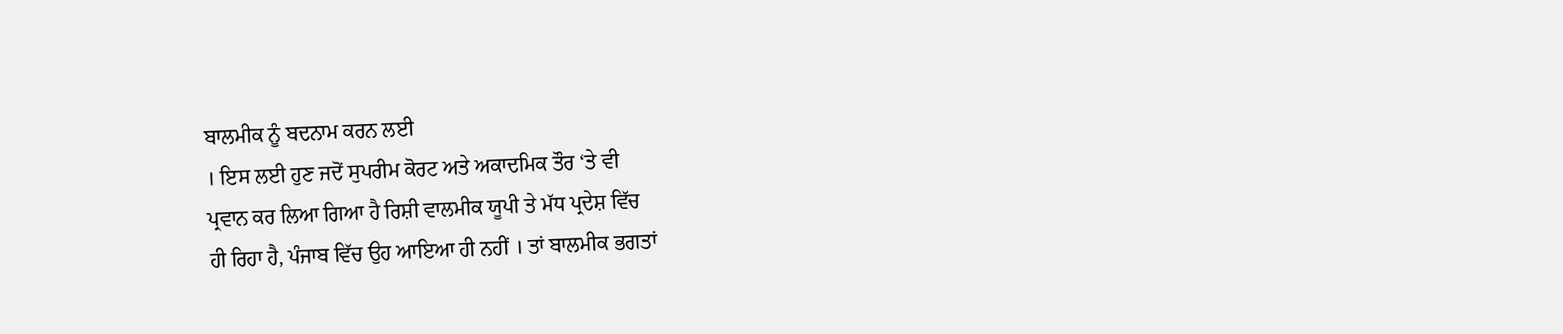ਬਾਲਮੀਕ ਨੂੰ ਬਦਨਾਮ ਕਰਨ ਲਈ
। ਇਸ ਲਈ ਹੁਣ ਜਦੋਂ ਸੁਪਰੀਮ ਕੋਰਟ ਅਤੇ ਅਕਾਦਮਿਕ ਤੌਰ ‘ਤੇ ਵੀ
ਪ੍ਰਵਾਨ ਕਰ ਲਿਆ ਗਿਆ ਹੈ ਰਿਸ਼ੀ ਵਾਲਮੀਕ ਯੂਪੀ ਤੇ ਮੱਧ ਪ੍ਰਦੇਸ਼ ਵਿੱਚ
ਹੀ ਰਿਹਾ ਹੈ, ਪੰਜਾਬ ਵਿੱਚ ਉਹ ਆਇਆ ਹੀ ਨਹੀਂ । ਤਾਂ ਬਾਲਮੀਕ ਭਗਤਾਂ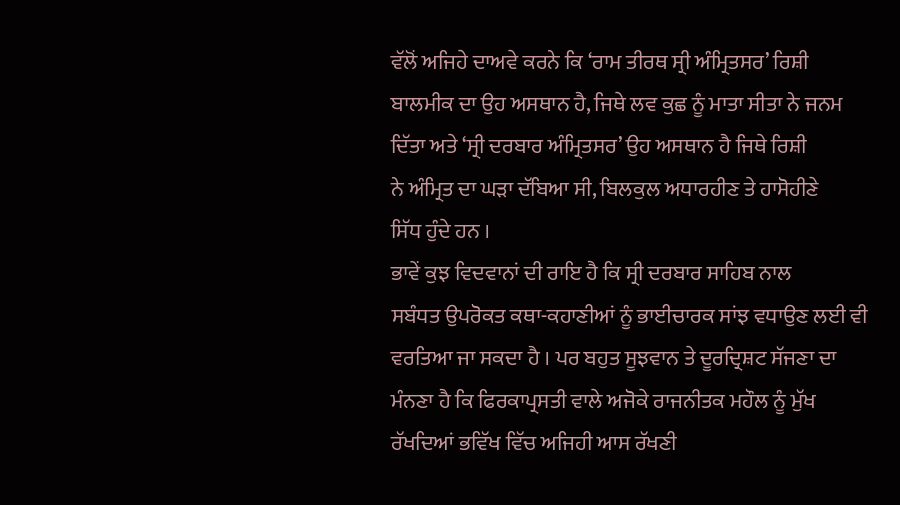ਵੱਲੋਂ ਅਜਿਹੇ ਦਾਅਵੇ ਕਰਨੇ ਕਿ ‘ਰਾਮ ਤੀਰਥ ਸ੍ਰੀ ਅੰਮ੍ਰਿਤਸਰ’ ਰਿਸ਼ੀ
ਬਾਲਮੀਕ ਦਾ ਉਹ ਅਸਥਾਨ ਹੈ, ਜਿਥੇ ਲਵ ਕੁਛ ਨੂੰ ਮਾਤਾ ਸੀਤਾ ਨੇ ਜਨਮ
ਦਿੱਤਾ ਅਤੇ ‘ਸ੍ਰੀ ਦਰਬਾਰ ਅੰਮ੍ਰਿਤਸਰ’ ਉਹ ਅਸਥਾਨ ਹੈ ਜਿਥੇ ਰਿਸ਼ੀ
ਨੇ ਅੰਮ੍ਰਿਤ ਦਾ ਘੜਾ ਦੱਬਿਆ ਸੀ, ਬਿਲਕੁਲ ਅਧਾਰਹੀਣ ਤੇ ਹਾਸੋਹੀਣੇ
ਸਿੱਧ ਹੁੰਦੇ ਹਨ ।
ਭਾਵੇਂ ਕੁਝ ਵਿਦਵਾਨਾਂ ਦੀ ਰਾਇ ਹੈ ਕਿ ਸ੍ਰੀ ਦਰਬਾਰ ਸਾਹਿਬ ਨਾਲ
ਸਬੰਧਤ ਉਪਰੋਕਤ ਕਥਾ-ਕਹਾਣੀਆਂ ਨੂੰ ਭਾਈਚਾਰਕ ਸਾਂਝ ਵਧਾਉਣ ਲਈ ਵੀ
ਵਰਤਿਆ ਜਾ ਸਕਦਾ ਹੈ । ਪਰ ਬਹੁਤ ਸੂਝਵਾਨ ਤੇ ਦੂਰਦ੍ਰਿਸ਼ਟ ਸੱਜਣਾ ਦਾ
ਮੰਨਣਾ ਹੈ ਕਿ ਫਿਰਕਾਪ੍ਰਸਤੀ ਵਾਲੇ ਅਜੋਕੇ ਰਾਜਨੀਤਕ ਮਹੌਲ ਨੂੰ ਮੁੱਖ
ਰੱਖਦਿਆਂ ਭਵਿੱਖ ਵਿੱਚ ਅਜਿਹੀ ਆਸ ਰੱਖਣੀ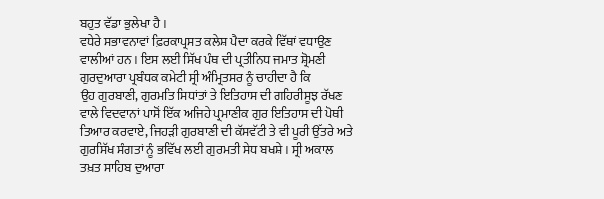ਬਹੁਤ ਵੱਡਾ ਭੁਲੇਖਾ ਹੈ ।
ਵਧੇਰੇ ਸਭਾਵਨਾਵਾਂ ਫ਼ਿਰਕਾਪ੍ਰਸਤ ਕਲੇਸ਼ ਪੈਦਾ ਕਰਕੇ ਵਿੱਥਾਂ ਵਧਾਉਣ
ਵਾਲੀਆਂ ਹਨ । ਇਸ ਲਈ ਸਿੱਖ ਪੰਥ ਦੀ ਪ੍ਰਤੀਨਿਧ ਜਮਾਤ ਸ਼੍ਰੋਮਣੀ
ਗੁਰਦੁਆਰਾ ਪ੍ਰਬੰਧਕ ਕਮੇਟੀ ਸ੍ਰੀ ਅੰਮ੍ਰਿਤਸਰ ਨੂੰ ਚਾਹੀਦਾ ਹੈ ਕਿ
ਉਹ ਗੁਰਬਾਣੀ, ਗੁਰਮਤਿ ਸਿਧਾਂਤਾਂ ਤੇ ਇਤਿਹਾਸ ਦੀ ਗਹਿਰੀਸੂਝ ਰੱਖਣ
ਵਾਲੇ ਵਿਦਵਾਨਾਂ ਪਾਸੋਂ ਇੱਕ ਅਜਿਹੇ ਪ੍ਰਮਾਣੀਕ ਗੁਰ ਇਤਿਹਾਸ ਦੀ ਪੋਥੀ
ਤਿਆਰ ਕਰਵਾਏ, ਜਿਹੜੀ ਗੁਰਬਾਣੀ ਦੀ ਕੱਸਵੱਟੀ ਤੇ ਵੀ ਪੂਰੀ ਉੱਤਰੇ ਅਤੇ
ਗੁਰਸਿੱਖ ਸੰਗਤਾਂ ਨੂੰ ਭਵਿੱਖ ਲਈ ਗੁਰਮਤੀ ਸੇਧ ਬਖਸ਼ੇ । ਸ੍ਰੀ ਅਕਾਲ
ਤਖ਼ਤ ਸਾਹਿਬ ਦੁਆਰਾ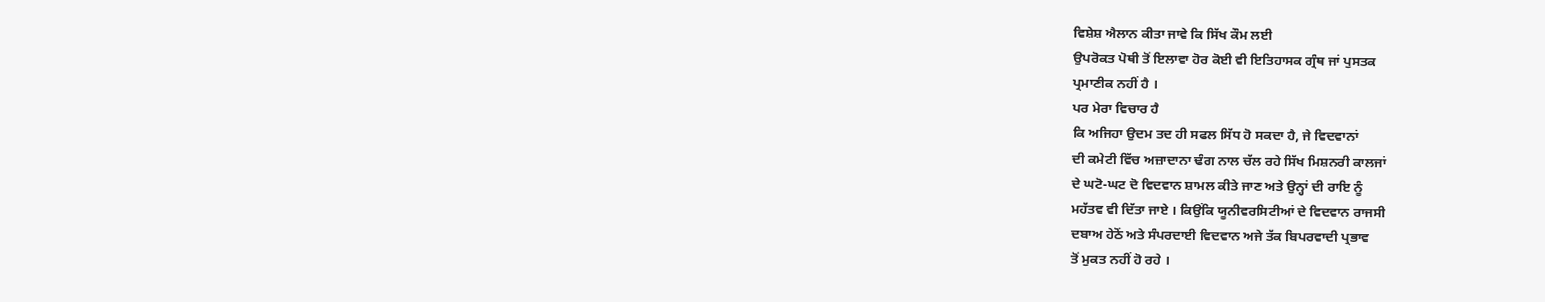ਵਿਸ਼ੇਸ਼ ਐਲਾਨ ਕੀਤਾ ਜਾਵੇ ਕਿ ਸਿੱਖ ਕੌਮ ਲਈ
ਉਪਰੋਕਤ ਪੋਥੀ ਤੋਂ ਇਲਾਵਾ ਹੋਰ ਕੋਈ ਵੀ ਇਤਿਹਾਸਕ ਗ੍ਰੰਥ ਜਾਂ ਪੁਸਤਕ
ਪ੍ਰਮਾਣੀਕ ਨਹੀਂ ਹੈ ।
ਪਰ ਮੇਰਾ ਵਿਚਾਰ ਹੈ
ਕਿ ਅਜਿਹਾ ਉਦਮ ਤਦ ਹੀ ਸਫਲ ਸਿੱਧ ਹੋ ਸਕਦਾ ਹੈ, ਜੇ ਵਿਦਵਾਨਾਂ
ਦੀ ਕਮੇਟੀ ਵਿੱਚ ਅਜ਼ਾਦਾਨਾ ਢੰਗ ਨਾਲ ਚੱਲ ਰਹੇ ਸਿੱਖ ਮਿਸ਼ਨਰੀ ਕਾਲਜਾਂ
ਦੇ ਘਟੋ-ਘਟ ਦੋ ਵਿਦਵਾਨ ਸ਼ਾਮਲ ਕੀਤੇ ਜਾਣ ਅਤੇ ਉਨ੍ਹਾਂ ਦੀ ਰਾਇ ਨੂੰ
ਮਹੱਤਵ ਵੀ ਦਿੱਤਾ ਜਾਏ । ਕਿਉਂਕਿ ਯੂਨੀਵਰਸਿਟੀਆਂ ਦੇ ਵਿਦਵਾਨ ਰਾਜਸੀ
ਦਬਾਅ ਹੇਠੋਂ ਅਤੇ ਸੰਪਰਦਾਈ ਵਿਦਵਾਨ ਅਜੇ ਤੱਕ ਬਿਪਰਵਾਦੀ ਪ੍ਰਭਾਵ
ਤੋਂ ਮੁਕਤ ਨਹੀਂ ਹੋ ਰਹੇ ।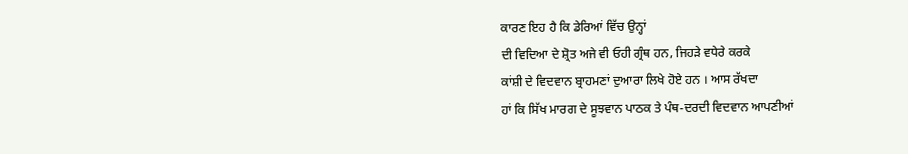ਕਾਰਣ ਇਹ ਹੈ ਕਿ ਡੇਰਿਆਂ ਵਿੱਚ ਉਨ੍ਹਾਂ
ਦੀ ਵਿਦਿਆ ਦੇ ਸ਼੍ਰੋਤ ਅਜੇ ਵੀ ਓਹੀ ਗ੍ਰੰਥ ਹਨ, ਜਿਹੜੇ ਵਧੇਰੇ ਕਰਕੇ
ਕਾਂਸ਼ੀ ਦੇ ਵਿਦਵਾਨ ਬ੍ਰਾਹਮਣਾਂ ਦੁਆਰਾ ਲਿਖੇ ਹੋਏ ਹਨ । ਆਸ ਰੱਖਦਾ
ਹਾਂ ਕਿ ਸਿੱਖ ਮਾਰਗ ਦੇ ਸੂਝਵਾਨ ਪਾਠਕ ਤੇ ਪੰਥ-ਦਰਦੀ ਵਿਦਵਾਨ ਆਪਣੀਆਂ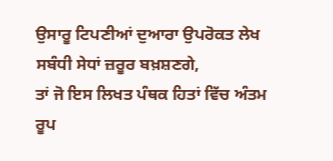ਉਸਾਰੂ ਟਿਪਣੀਆਂ ਦੁਆਰਾ ਉਪਰੋਕਤ ਲੇਖ ਸਬੰਧੀ ਸੇਧਾਂ ਜ਼ਰੂਰ ਬਖ਼ਸ਼ਣਗੇ,
ਤਾਂ ਜੋ ਇਸ ਲਿਖਤ ਪੰਥਕ ਹਿਤਾਂ ਵਿੱਚ ਅੰਤਮ ਰੂਪ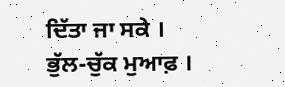ਦਿੱਤਾ ਜਾ ਸਕੇ ।
ਭੁੱਲ-ਚੁੱਕ ਮੁਆਫ਼ ।